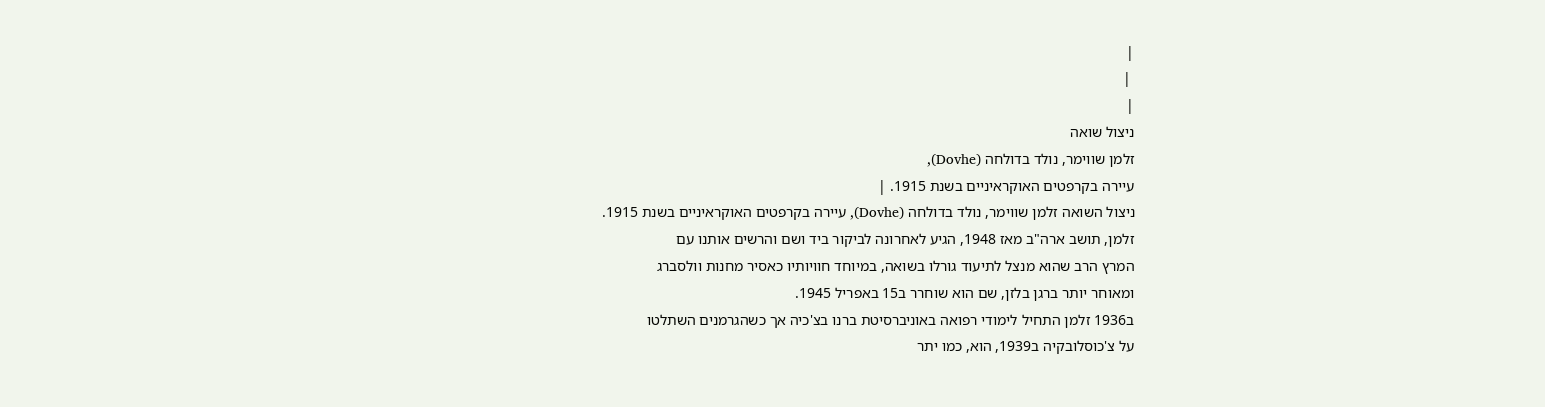|
 |
|
ניצול שואה
זלמן שווימר, נולד בדולחה (Dovhe),
עיירה בקרפטים האוקראיניים בשנת 1915. |
ניצול השואה זלמן שווימר, נולד בדולחה (Dovhe), עיירה בקרפטים האוקראיניים בשנת 1915.
זלמן, תושב ארה"ב מאז 1948, הגיע לאחרונה לביקור ביד ושם והרשים אותנו עם
המרץ הרב שהוא מנצל לתיעוד גורלו בשואה, במיוחד חוויותיו כאסיר מחנות וולסברג
ומאוחר יותר ברגן בלזן, שם הוא שוחרר ב15 באפריל 1945.
ב1936 זלמן התחיל לימודי רפואה באוניברסיטת ברנו בצ'כיה אך כשהגרמנים השתלטו
על צ'כוסלובקיה ב1939, הוא, כמו יתר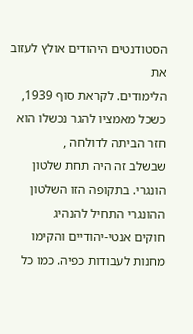הסטודנטים היהודים אולץ לעזוב את
הלימודים. לקראת סוף 1939, כשכל מאמציו להגר נכשלו הוא חזר הביתה לדולחה ,
שבשלב זה היה תחת שלטון הונגרי. בתקופה הזו השלטון ההונגרי התחיל להנהיג
חוקים אנטי-יהודיים והקימו מחנות לעבודות כפיה. כמו כל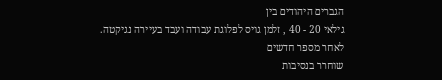הגברים היהודים בין
גילאי 20 - 40 , זלמן גויס לפלוגת עבודה ועבד בעיירה נגיקטה. לאחר מספר חדשים
שוחרר בנסיבות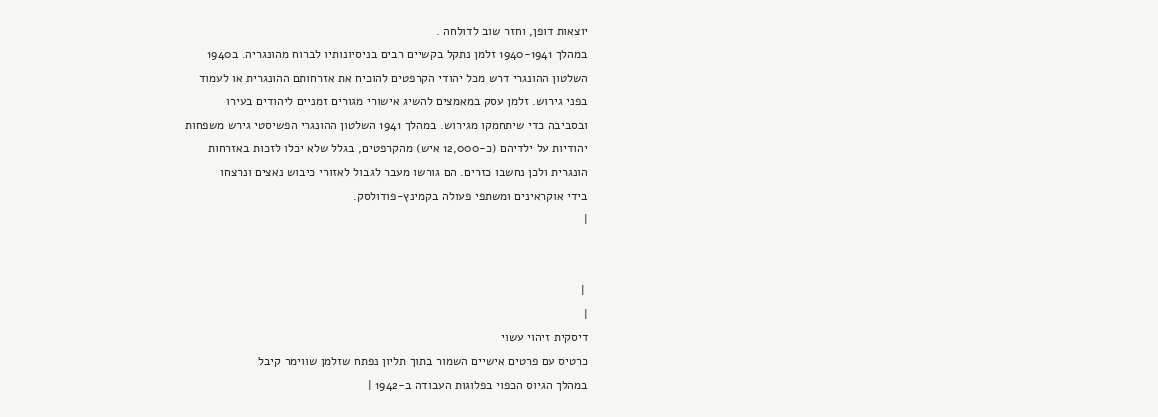יוצאות דופן, וחזר שוב לדולחה .
במהלך 1940-1941 זלמן נתקל בקשיים רבים בניסיונותיו לברוח מהונגריה. ב1940
השלטון ההונגרי דרש מכל יהודי הקרפטים להוכיח את אזרחותם ההונגרית או לעמוד
בפני גירוש. זלמן עסק במאמצים להשיג אישורי מגורים זמניים ליהודים בעירו
ובסביבה כדי שיתחמקו מגירוש. במהלך 1941 השלטון ההונגרי הפשיסטי גירש משפחות
יהודיות על ילדיהם (כ-12,000 איש) מהקרפטים, בגלל שלא יכלו לזכות באזרחות
הונגרית ולכן נחשבו כזרים. הם גורשו מעבר לגבול לאזורי כיבוש נאצים ונרצחו
בידי אוקראינים ומשתפי פעולה בקמינץ-פודולסק.
|


 |
|
דיסקית זיהוי עשוי
כרטיס עם פרטים אישיים השמור בתוך תליון נפתח שזלמן שווימר קיבל
במהלך הגיוס הכפוי בפלוגות העבודה ב-1942 |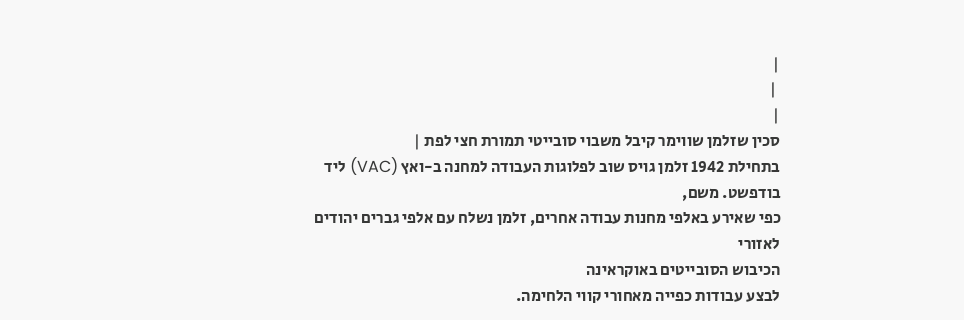|
 |
|
סכין שזלמן שווימר קיבל משבוי סובייטי תמורת חצי לפת |
בתחילת 1942 זלמן גויס שוב לפלוגות העבודה למחנה ב-ואץ (VAC) ליד בודפשט. משם,
כפי שאירע באלפי מחנות עבודה אחרים, זלמן נשלח עם אלפי גברים יהודים לאזורי
הכיבוש הסובייטים באוקראינה
לבצע עבודות כפייה מאחורי קווי הלחימה.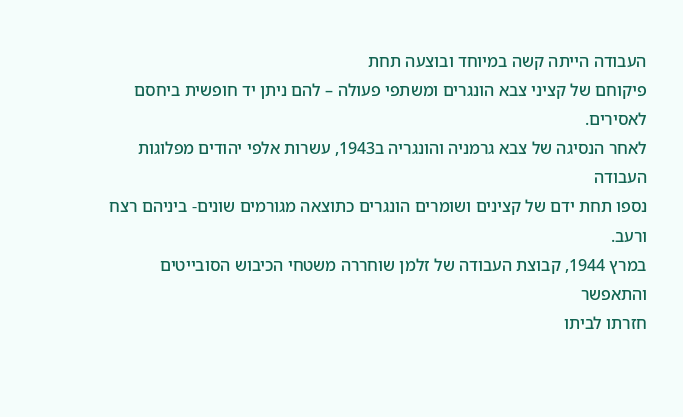העבודה הייתה קשה במיוחד ובוצעה תחת
פיקוחם של קציני צבא הונגרים ומשתפי פעולה – להם ניתן יד חופשית ביחסם לאסירים.
לאחר הנסיגה של צבא גרמניה והונגריה ב1943, עשרות אלפי יהודים מפלוגות העבודה
נספו תחת ידם של קצינים ושומרים הונגרים כתוצאה מגורמים שונים- ביניהם רצח
ורעב.
במרץ 1944, קבוצת העבודה של זלמן שוחררה משטחי הכיבוש הסובייטים והתאפשר
חזרתו לביתו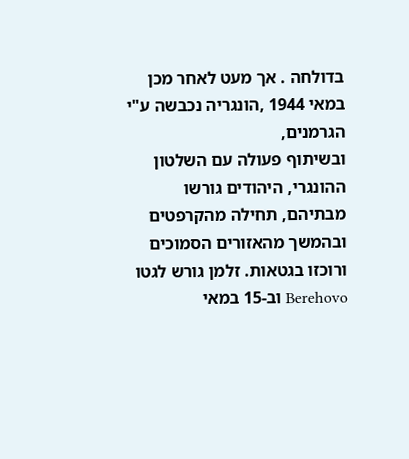בדולחה . אך מעט לאחר מכן במאי 1944 ,הונגריה נכבשה ע"י הגרמנים,
ובשיתוף פעולה עם השלטון ההונגרי, היהודים גורשו מבתיהם, תחילה מהקרפטים
ובהמשך מהאזורים הסמוכים ורוכזו בגטאות. זלמן גורש לגטו Berehovo וב-15 במאי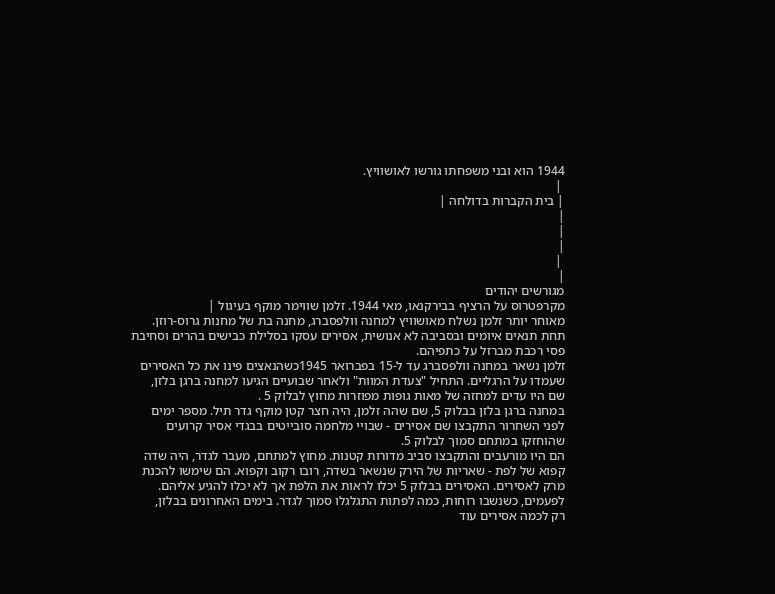1944 הוא ובני משפחתו גורשו לאושוויץ.
 |
| בית הקברות בדולחה |
|
|
|
 |
|
מגורשים יהודים
מקרפטרוס על הרציף בבירקנאו, מאי 1944. זלמן שווימר מוקף בעיגול |
מאוחר יותר זלמן נשלח מאושוויץ למחנה וולפסברג, מחנה בת של מחנות גרוס-רוזן.
תחת תנאים איומים ובסביבה לא אנושית, אסירים עסקו בסלילת כבישים בהרים וסחיבת
פסי רכבת מברזל על כתפיהם.
זלמן נשאר במחנה וולפסברג עד ל-15 בפברואר 1945כשהנאצים פינו את כל האסירים
שעמדו על הרגליים. התחיל "צעדת המוות" ולאחר שבועיים הגיעו למחנה ברגן בלזן,
שם היו עדים למחזה של מאות גופות מפוזרות מחוץ לבלוק 5 .
במחנה ברגן בלזן בבלוק 5, שם שהה זלמן, היה חצר קטן מוקף גדר תיל. מספר ימים
לפני השחרור התקבצו שם אסירים - שבויי מלחמה סובייטים בבגדי אסיר קרועים
שהוחזקו במתחם סמוך לבלוק 5.
הם היו מורעבים והתקבצו סביב מדורות קטנות. מחוץ למתחם, מעבר לגדר, היה שדה
קפוא של לפת - שאריות של הירק שנשאר בשדה, רובו רקוב וקפוא. הם שימשו להכנת
מרק לאסירים. האסירים בבלוק 5 יכלו לראות את הלפת אך לא יכלו להגיע אליהם.
לפעמים, כשנשבו רוחות, כמה לפתות התגלגלו סמוך לגדר. בימים האחרונים בבלזן,
רק לכמה אסירים עוד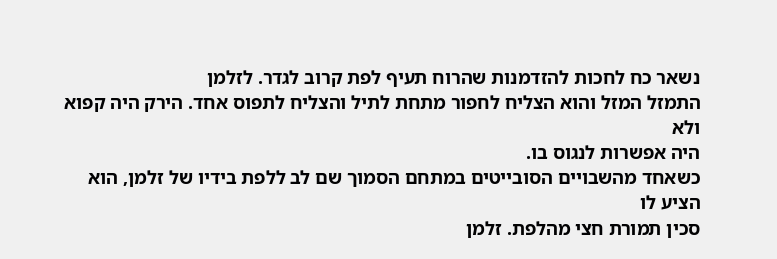נשאר כח לחכות להזדמנות שהרוח תעיף לפת קרוב לגדר. לזלמן
התמזל המזל והוא הצליח לחפור מתחת לתיל והצליח לתפוס אחד. הירק היה קפוא ולא
היה אפשרות לנגוס בו.
כשאחד מהשבויים הסובייטים במתחם הסמוך שם לב ללפת בידיו של זלמן, הוא הציע לו
סכין תמורת חצי מהלפת. זלמן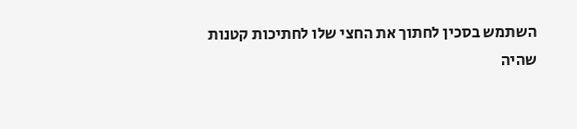השתמש בסכין לחתוך את החצי שלו לחתיכות קטנות
שהיה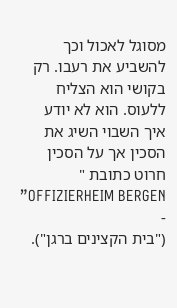מסוגל לאכול וכך להשביע את רעבו. רק בקושי הוא הצליח ללעוס. הוא לא יודע
איך השבוי השיג את הסכין אך על הסכין חרוט כתובת " OFFIZIERHEIM BERGEN” -
("בית הקצינים ברגן").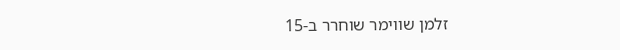זלמן שווימר שוחרר ב-15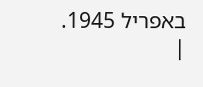באפריל 1945.
|